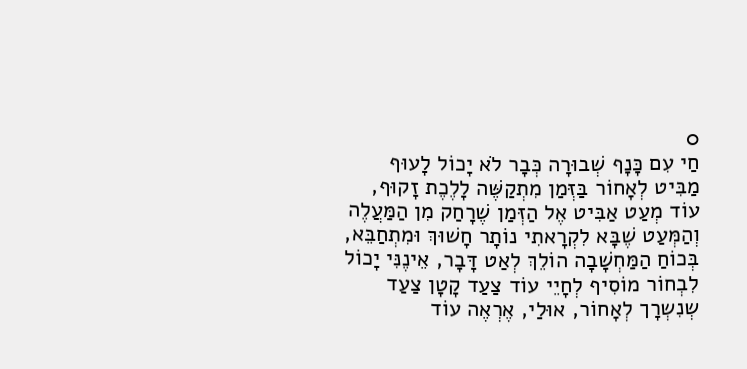0
חַי עִם כָּנָף שְׁבוּרָה כְּבָר לֹא יָכוֹל לָעוּף מַבִּיט לְאָחוֹר בַּזְּמַן מִתְקַשֶּׁה לָלֶכֶת זָקוּף, עוֹד מְעַט אַבִּיט אֶל הַזְּמַן שֶׁרָחַק מִן הַמַּעֲלֶה וְהַמְּעַט שֶׁבָּא לִקְרָאתִי נוֹתָר חָשׁוּךְ וּמִתְחַבֵּא, בְּכוֹחַ הַמַּחְשָׁבָה הוֹלֵךְ לְאַט דָּבָר, אֵינֶנִּי יָכוֹל לִבְחוֹר מוֹסִיף לְחָיֵי עוֹד צַעַד קָטָן צַעַד שְנִשְרָך לְאָחוֹר, אוּלַי, אֶרְאֶה עוֹד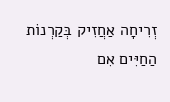זְרִיחָה אַחֲזִיק בְּקַרְנוֹת הַחַיִּים אִם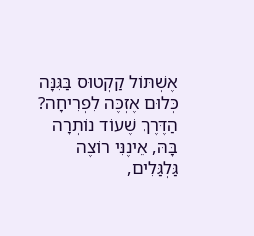אֶשְׁתּוֹל קַקְטוּס בַּגִּנָּה כְּלוּם אֶזְכֶּה לִפְרִיחָה? הַדֶּרֶךְ שֶׁעוֹד נוֹתְרָה בָּהּ, אֵינֶנִּי רוֹצֶה גַּלְגַּלִים,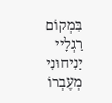בִּמְקוֹם רַגְלָיי יַנִיחוּנִי מְעֶבְרוֹ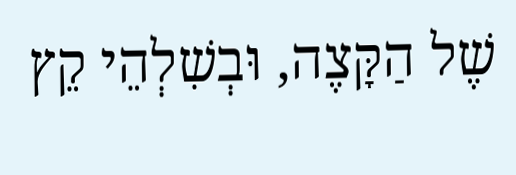שֶׁל הַקָּצֶה, וּבְשִׁלְהֵי קֵץ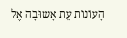הָעוֹנוֹת עֵת אָשוּבָה אֶל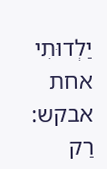יַלְדוּתִי אחת אבקש: רַק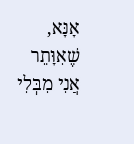אָנָּא, שֶׁאִוָּתֵר אֲנִי מִבְּלִי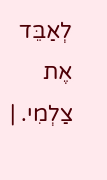לְאַבֵּד אֶת צַלְמִי. |